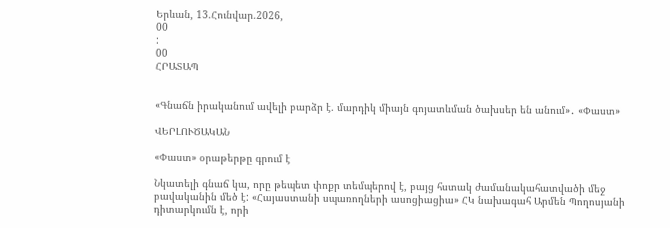Երևան, 13.Հունվար.2026,
00
:
00
ՀՐԱՏԱՊ


«Գնաճն իրականում ավելի բարձր է. մարդիկ միայն գոյատևման ծախսեր են անում»․ «Փաստ»

ՎԵՐԼՈՒԾԱԿԱՆ

«Փաստ» օրաթերթը գրում է

Նկատելի գնաճ կա, որը թեպետ փոքր տեմպերով է, բայց հստակ ժամանակահատվածի մեջ բավականին մեծ է: «Հայաստանի սպառողների ասոցիացիա» ՀԿ նախագահ Արմեն Պողոսյանի դիտարկումն է, որի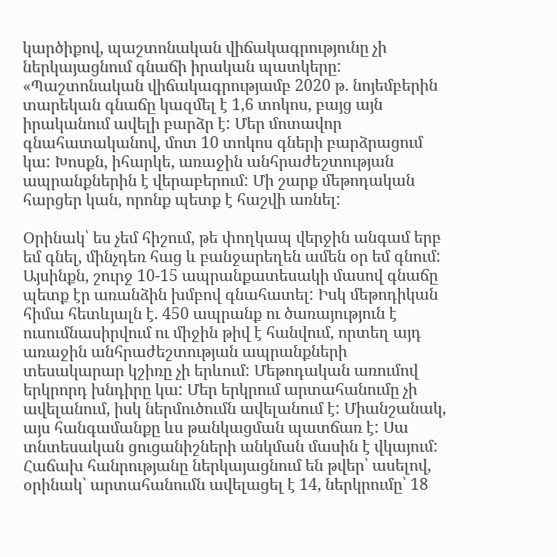կարծիքով, պաշտոնական վիճակագրությունը չի ներկայացնում գնաճի իրական պատկերը: «Պաշտոնական վիճակագրությամբ 2020 թ. նոյեմբերին տարեկան գնաճը կազմել է 1,6 տոկոս, բայց այն իրականում ավելի բարձր է: Մեր մոտավոր գնահատականով, մոտ 10 տոկոս գների բարձրացում կա: Խոսքն, իհարկե, առաջին անհրաժեշտության ապրանքներին է վերաբերում: Մի շարք մեթոդական հարցեր կան, որոնք պետք է հաշվի առնել:

Օրինակ՝ ես չեմ հիշում, թե փողկապ վերջին անգամ երբ եմ գնել, մինչդեռ հաց և բանջարեղեն ամեն օր եմ գնում: Այսինքն, շուրջ 10-15 ապրանքատեսակի մասով գնաճը պետք էր առանձին խմբով գնահատել: Իսկ մեթոդիկան հիմա հետևյալն է. 450 ապրանք ու ծառայություն է ուսումնասիրվում ու միջին թիվ է հանվում, որտեղ այդ առաջին անհրաժեշտության ապրանքների տեսակարար կշիռը չի երևում: Մեթոդական առումով երկրորդ խնդիրը կա: Մեր երկրում արտահանումը չի ավելանում, իսկ ներմուծումն ավելանում է: Միանշանակ, այս հանգամանքը ևս թանկացման պատճառ է: Սա տնտեսական ցուցանիշների անկման մասին է վկայում: Հաճախ հանրությանը ներկայացնում են թվեր՝ ասելով, օրինակ՝ արտահանումն ավելացել է 14, ներկրումը՝ 18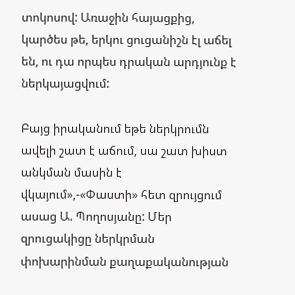տոկոսով: Առաջին հայացքից, կարծես թե, երկու ցուցանիշն էլ աճել են, ու դա որպես դրական արդյունք է ներկայացվում:

Բայց իրականում եթե ներկրումն ավելի շատ է աճում, սա շատ խիստ անկման մասին է վկայում»,-«Փաստի» հետ զրույցում ասաց Ա. Պողոսյանը: Մեր զրուցակիցը ներկրման փոխարինման քաղաքականության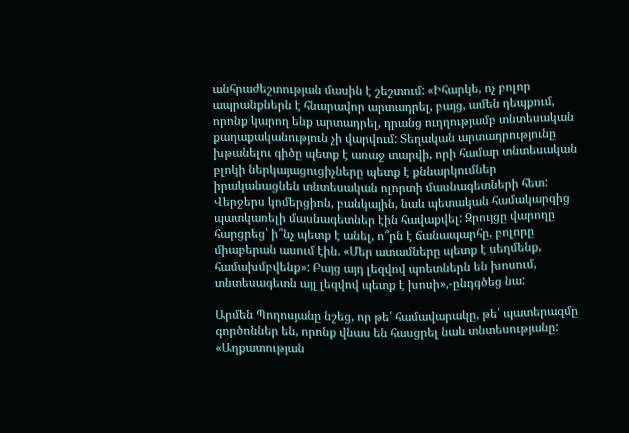անհրաժեշտության մասին է շեշտում: «Իհարկե, ոչ բոլոր ապրանքներն է հնարավոր արտադրել, բայց, ամեն դեպքում, որոնք կարող ենք արտադրել, դրանց ուղղությամբ տնտեսական քաղաքականություն չի վարվում: Տեղական արտադրությունը խթանելու գիծը պետք է առաջ տարվի, որի համար տնտեսական բլոկի ներկայացուցիչները պետք է քննարկումներ իրականացնեն տնտեսական ոլորտի մասնագետների հետ: Վերջերս կոմերցիոն, բանկային, նաև պետական համակարգից պատկառելի մասնագետներ էին հավաքվել: Զրույցը վարողը հարցրեց՝ ի՞նչ պետք է անել, ո՞րն է ճանապարհը, բոլորը միաբերան ասում էին. «Մեր ատամները պետք է սեղմենք, համախմբվենք»: Բայց այդ լեզվով պոետներն են խոսում, տնտեսագետն այլ լեզվով պետք է խոսի»,-ընդգծեց նա:

Արմեն Պողոսյանը նշեց, որ թե՛ համավարակը, թե՛ պատերազմը գործոններ են, որոնք վնաս են հասցրել նաև տնտեսությանը: «Աղքատության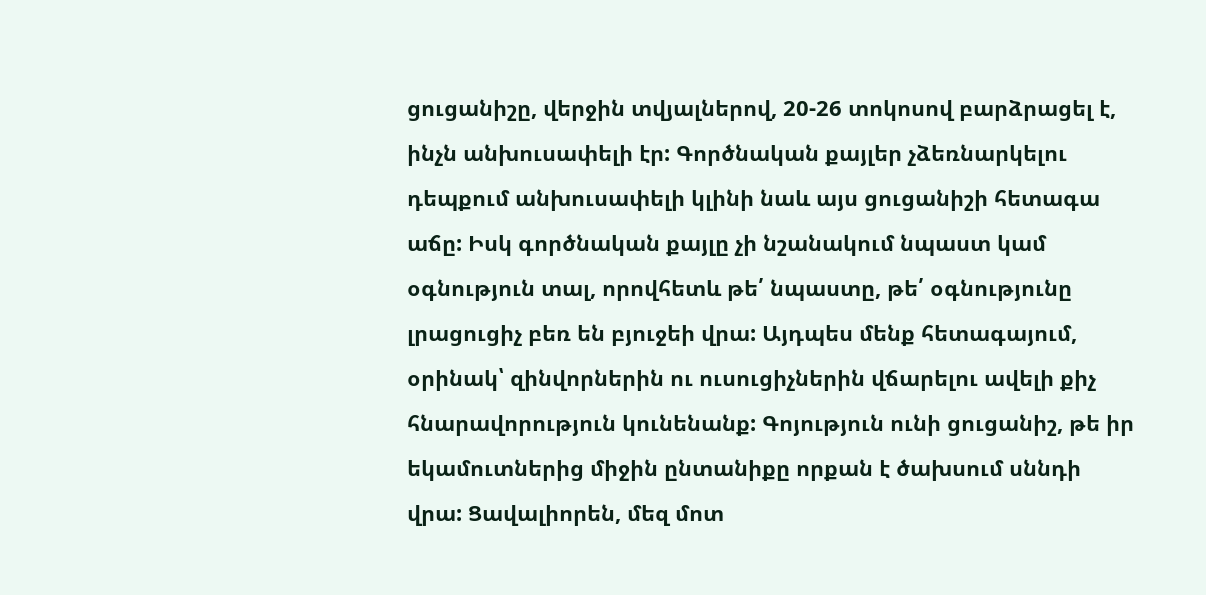ցուցանիշը, վերջին տվյալներով, 20-26 տոկոսով բարձրացել է, ինչն անխուսափելի էր: Գործնական քայլեր չձեռնարկելու դեպքում անխուսափելի կլինի նաև այս ցուցանիշի հետագա աճը: Իսկ գործնական քայլը չի նշանակում նպաստ կամ օգնություն տալ, որովհետև թե՛ նպաստը, թե՛ օգնությունը լրացուցիչ բեռ են բյուջեի վրա: Այդպես մենք հետագայում, օրինակ՝ զինվորներին ու ուսուցիչներին վճարելու ավելի քիչ հնարավորություն կունենանք: Գոյություն ունի ցուցանիշ, թե իր եկամուտներից միջին ընտանիքը որքան է ծախսում սննդի վրա: Ցավալիորեն, մեզ մոտ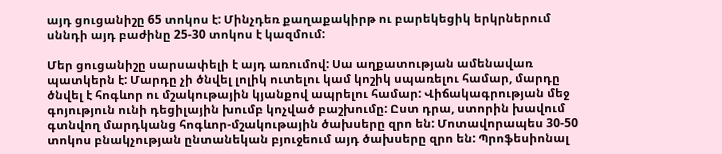այդ ցուցանիշը 65 տոկոս է: Մինչդեռ քաղաքակիրթ ու բարեկեցիկ երկրներում սննդի այդ բաժինը 25-30 տոկոս է կազմում:

Մեր ցուցանիշը սարսափելի է այդ առումով: Սա աղքատության ամենավառ պատկերն է: Մարդը չի ծնվել լոլիկ ուտելու կամ կոշիկ սպառելու համար, մարդը ծնվել է հոգևոր ու մշակութային կյանքով ապրելու համար: Վիճակագրության մեջ գոյություն ունի դեցիլային խումբ կոչված բաշխումը: Ըստ դրա, ստորին խավում գտնվող մարդկանց հոգևոր-մշակութային ծախսերը զրո են: Մոտավորապես 30-50 տոկոս բնակչության ընտանեկան բյուջեում այդ ծախսերը զրո են: Պրոֆեսիոնալ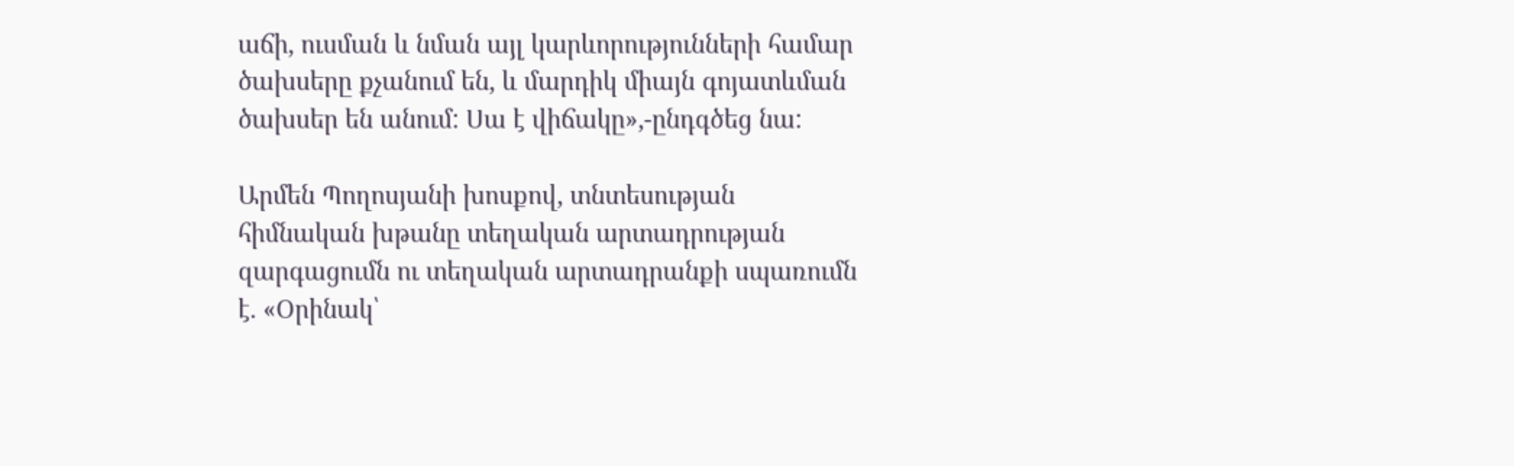աճի, ուսման և նման այլ կարևորությունների համար ծախսերը քչանում են, և մարդիկ միայն գոյատևման ծախսեր են անում: Սա է վիճակը»,-ընդգծեց նա:

Արմեն Պողոսյանի խոսքով, տնտեսության հիմնական խթանը տեղական արտադրության զարգացումն ու տեղական արտադրանքի սպառումն է. «Օրինակ՝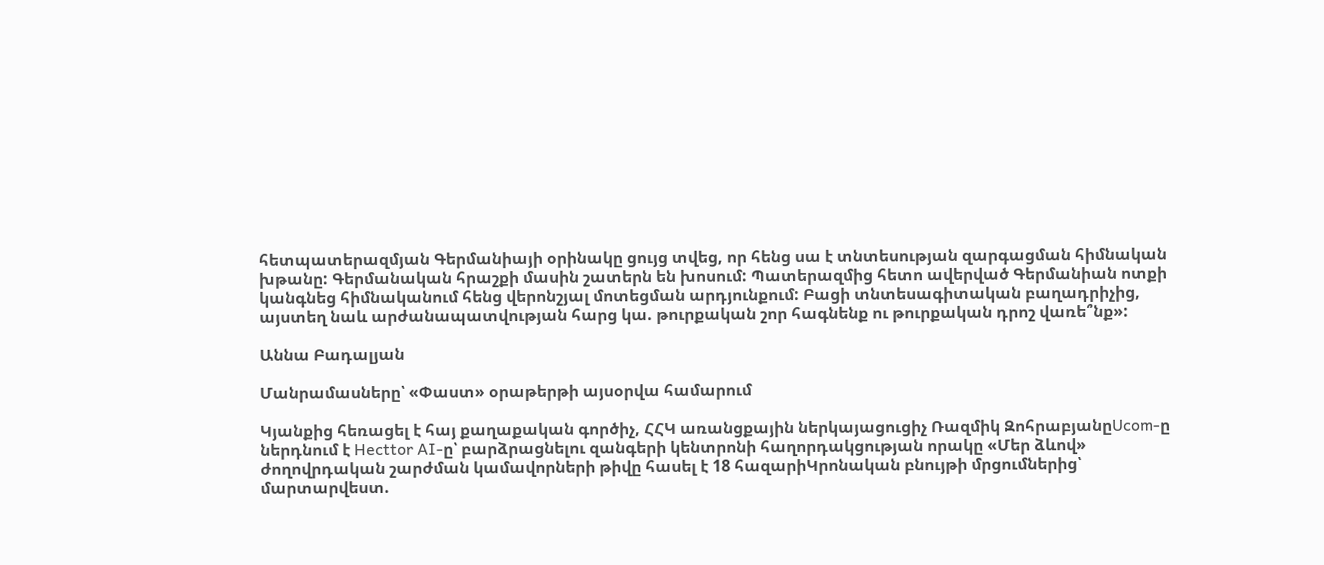հետպատերազմյան Գերմանիայի օրինակը ցույց տվեց, որ հենց սա է տնտեսության զարգացման հիմնական խթանը: Գերմանական հրաշքի մասին շատերն են խոսում: Պատերազմից հետո ավերված Գերմանիան ոտքի կանգնեց հիմնականում հենց վերոնշյալ մոտեցման արդյունքում: Բացի տնտեսագիտական բաղադրիչից, այստեղ նաև արժանապատվության հարց կա. թուրքական շոր հագնենք ու թուրքական դրոշ վառե՞նք»:

Աննա Բադալյան

Մանրամասները՝ «Փաստ» օրաթերթի այսօրվա համարում

Կյանքից հեռացել է հայ քաղաքական գործիչ, ՀՀԿ առանցքային ներկայացուցիչ Ռազմիկ ԶոհրաբյանըUcom-ը ներդնում է Hecttor AI-ը՝ բարձրացնելու զանգերի կենտրոնի հաղորդակցության որակը «Մեր ձևով» ժողովրդական շարժման կամավորների թիվը հասել է 18 հազարիԿրոնական բնույթի մրցումներից՝ մարտարվեստ.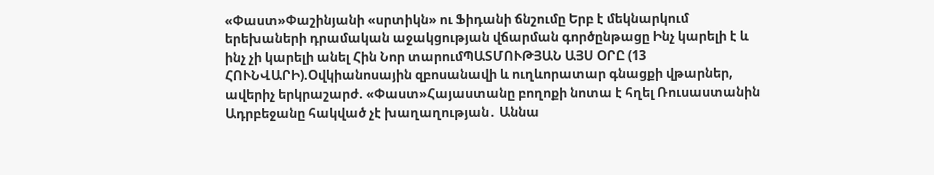«Փաստ»Փաշինյանի «սրտիկն» ու Ֆիդանի ճնշումը Երբ է մեկնարկում երեխաների դրամական աջակցության վճարման գործընթացը Ինչ կարելի է և ինչ չի կարելի անել Հին Նոր տարումՊԱՏՄՈՒԹՅԱՆ ԱՅՍ ՕՐԸ (13 ՀՈՒՆՎԱՐԻ).Օվկիանոսային զբոսանավի և ուղևորատար գնացքի վթարներ, ավերիչ երկրաշարժ. «Փաստ»Հայաստանը բողոքի նոտա է հղել Ռուսաստանին Ադրբեջանը հակված չէ խաղաղության․ Աննա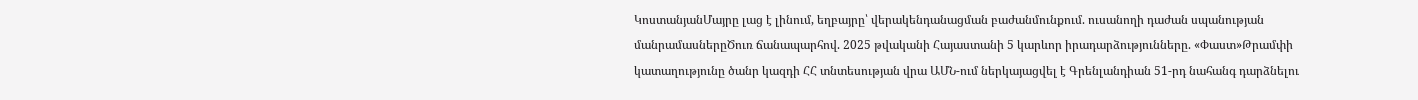ԿոստանյանՄայրը լաց է լինում, եղբայրը՝ վերակենդանացման բաժանմունքում. ուսանողի դաժան սպանության մանրամասներըԾուռ ճանապարհով. 2025 թվականի Հայաստանի 5 կարևոր իրադարձությունները. «Փաստ»Թրամփի կատաղությունը ծանր կազդի ՀՀ տնտեսության վրա ԱՄՆ-ում ներկայացվել է Գրենլանդիան 51-րդ նահանգ դարձնելու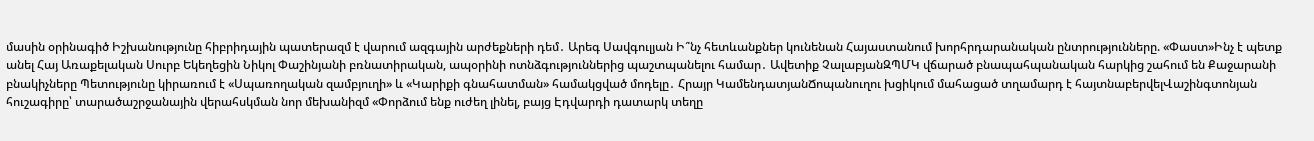մասին օրինագիծ Իշխանությունը հիբրիդային պատերազմ է վարում ազգային արժեքների դեմ․ Արեգ Սավգուլյան Ի՞նչ հետևանքներ կունենան Հայաստանում խորհրդարանական ընտրությունները. «Փաստ»Ինչ է պետք անել Հայ Առաքելական Սուրբ Եկեղեցին Նիկոլ Փաշինյանի բռնատիրական, ապօրինի ոտնձգություններից պաշտպանելու համար․ Ավետիք ՉալաբյանԶՊՄԿ վճարած բնապահպանական հարկից շահում են Քաջարանի բնակիչները Պետությունը կիրառում է «Սպառողական զամբյուղի» և «Կարիքի գնահատման» համակցված մոդելը․ Հրայր ԿամենդատյանՃոպանուղու խցիկում մահացած տղամարդ է հայտնաբերվելՎաշինգտոնյան հուշագիրը՝ տարածաշրջանային վերահսկման նոր մեխանիզմ «Փորձում ենք ուժեղ լինել, բայց Էդվարդի դատարկ տեղը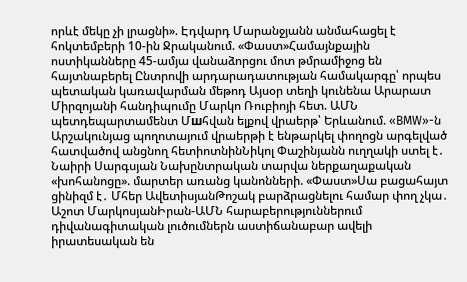որևէ մեկը չի լրացնի». Էդվարդ Մարանջյանն անմահացել է հոկտեմբերի 10-ին Ջրականում. «Փաստ»Համայնքային ոստիկանները 45-ամյա վանաձորցու մոտ թմրամիջոց են հայտնաբերել Ընտրովի արդարադատության համակարգը՝ որպես պետական կառավարման մեթոդ Այսօր տեղի կունենա Արարատ Միրզոյանի հանդիպումը Մարկո Ռուբիոյի հետ. ԱՄՆ պետդեպարտամենտ Մшհվան ելքով վրաերթ՝ Երևանում. «BMW»-ն Արշակունյաց պողոտայում վրաերթի է ենթարկել փողոցն արգելված հատվածով անցնող հետիոտնինՆիկոլ Փաշինյանն ուղղակի ստել է․ Նաիրի Սարգսյան Նախընտրական տարվա ներքաղաքական «խոհանոցը». մարտեր առանց կանոնների. «Փաստ»Սա բացահայտ ցինիզմ է․ Մհեր ԱվետիսյանԹոշակ բարձրացնելու համար փող չկա․ Աշոտ ՄարկոսյանԻրան-ԱՄՆ հարաբերություններում դիվանագիտական լուծումներն աստիճանաբար ավելի իրատեսական են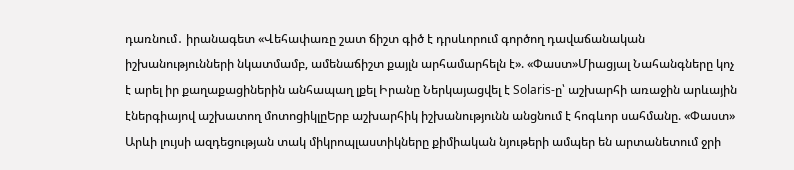դառնում․ իրանագետ «Վեհափառը շատ ճիշտ գիծ է դրսևորում գործող դավաճանական իշխանությունների նկատմամբ, ամենաճիշտ քայլն արհամարհելն է». «Փաստ»Միացյալ Նահանգները կոչ է արել իր քաղաքացիներին անհապաղ լքել Իրանը Ներկայացվել է Solaris-ը՝ աշխարհի առաջին արևային էներգիայով աշխատող մոտոցիկլըԵրբ աշխարհիկ իշխանությունն անցնում է հոգևոր սահմանը. «Փաստ» Արևի լույսի ազդեցության տակ միկրոպլաստիկները քիմիական նյութերի ամպեր են արտանետում ջրի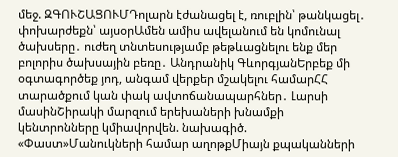մեջ. ԶԳՈՒՇԱՑՈՒՄԴոլարն էժանացել է, ռուբլին՝ թանկացել․ փոխարժեքն՝ այսօրԱմեն ամիս ավելանում են կոմունալ ծախսերը․ ուժեղ տնտեսությամբ թեթևացնելու ենք մեր բոլորիս ծախսային բեռը․ Անդրանիկ ԳևորգյանԵրբեք մի օգտագործեք յոդ, անգամ վերքեր մշակելու համարՀՀ տարածքում կան փակ ավտոճանապարհներ․ Լարսի մասինՇիրակի մարզում երեխաների խնամքի կենտրոնները կմիավորվեն. նախագիծ. «Փաստ»Մանուկների համար աղոթքՄիայն քպականների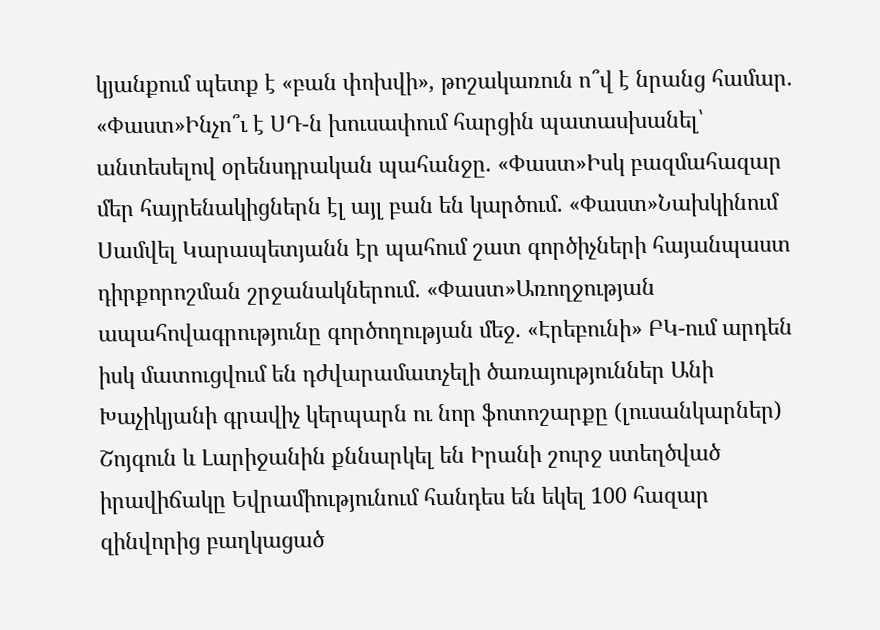կյանքում պետք է «բան փոխվի», թոշակառուն ո՞վ է նրանց համար. «Փաստ»Ինչո՞ւ է ՍԴ-ն խուսափում հարցին պատասխանել՝ անտեսելով օրենսդրական պահանջը. «Փաստ»Իսկ բազմահազար մեր հայրենակիցներն էլ այլ բան են կարծում. «Փաստ»Նախկինում Սամվել Կարապետյանն էր պահում շատ գործիչների հայանպաստ դիրքորոշման շրջանակներում. «Փաստ»Առողջության ապահովագրությունը գործողության մեջ. «Էրեբունի» ԲԿ-ում արդեն իսկ մատուցվում են դժվարամատչելի ծառայություններ Անի Խաչիկյանի գրավիչ կերպարն ու նոր ֆոտոշարքը (լուսանկարներ) Շոյգուն և Լարիջանին քննարկել են Իրանի շուրջ ստեղծված իրավիճակը Եվրամիությունում հանդես են եկել 100 հազար զինվորից բաղկացած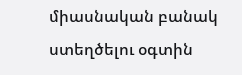միասնական բանակ ստեղծելու օգտին